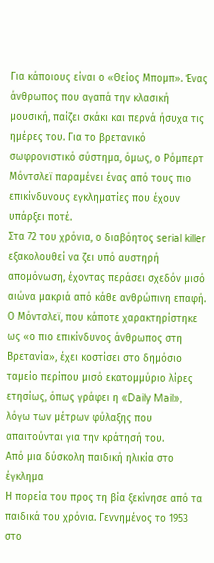Για κάποιους είναι ο «Θείος Μπομπ». Ένας άνθρωπος που αγαπά την κλασική μουσική, παίζει σκάκι και περνά ήσυχα τις ημέρες του. Για το βρετανικό σωφρονιστικό σύστημα, όμως, ο Ρόμπερτ Μόντσλεϊ παραμένει ένας από τους πιο επικίνδυνους εγκληματίες που έχουν υπάρξει ποτέ.
Στα 72 του χρόνια, ο διαβόητος serial killer εξακολουθεί να ζει υπό αυστηρή απομόνωση, έχοντας περάσει σχεδόν μισό αιώνα μακριά από κάθε ανθρώπινη επαφή. Ο Μόντσλεϊ, που κάποτε χαρακτηρίστηκε ως «ο πιο επικίνδυνος άνθρωπος στη Βρετανία», έχει κοστίσει στο δημόσιο ταμείο περίπου μισό εκατομμύριο λίρες ετησίως, όπως γράφει η «Daily Mail», λόγω των μέτρων φύλαξης που απαιτούνται για την κράτησή του.
Από μια δύσκολη παιδική ηλικία στο έγκλημα
Η πορεία του προς τη βία ξεκίνησε από τα παιδικά του χρόνια. Γεννημένος το 1953 στο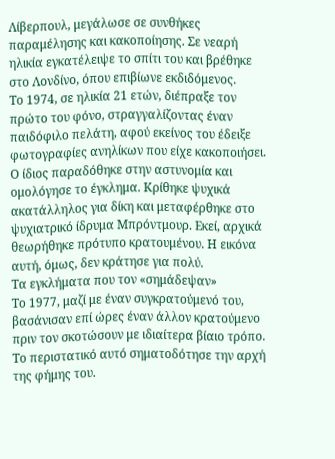Λίβερπουλ, μεγάλωσε σε συνθήκες παραμέλησης και κακοποίησης. Σε νεαρή ηλικία εγκατέλειψε το σπίτι του και βρέθηκε στο Λονδίνο, όπου επιβίωνε εκδιδόμενος.
Το 1974, σε ηλικία 21 ετών, διέπραξε τον πρώτο του φόνο, στραγγαλίζοντας έναν παιδόφιλο πελάτη, αφού εκείνος του έδειξε φωτογραφίες ανηλίκων που είχε κακοποιήσει. Ο ίδιος παραδόθηκε στην αστυνομία και ομολόγησε το έγκλημα. Κρίθηκε ψυχικά ακατάλληλος για δίκη και μεταφέρθηκε στο ψυχιατρικό ίδρυμα Μπρόντμουρ. Εκεί, αρχικά θεωρήθηκε πρότυπο κρατουμένου. Η εικόνα αυτή, όμως, δεν κράτησε για πολύ.
Τα εγκλήματα που τον «σημάδεψαν»
Το 1977, μαζί με έναν συγκρατούμενό του, βασάνισαν επί ώρες έναν άλλον κρατούμενο πριν τον σκοτώσουν με ιδιαίτερα βίαιο τρόπο. Το περιστατικό αυτό σηματοδότησε την αρχή της φήμης του.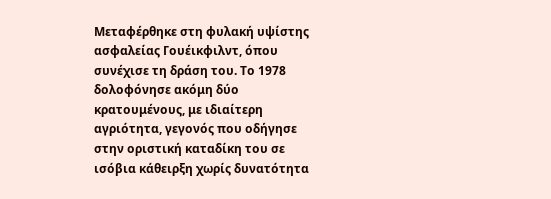Μεταφέρθηκε στη φυλακή υψίστης ασφαλείας Γουέικφιλντ, όπου συνέχισε τη δράση του. Το 1978 δολοφόνησε ακόμη δύο κρατουμένους, με ιδιαίτερη αγριότητα, γεγονός που οδήγησε στην οριστική καταδίκη του σε ισόβια κάθειρξη χωρίς δυνατότητα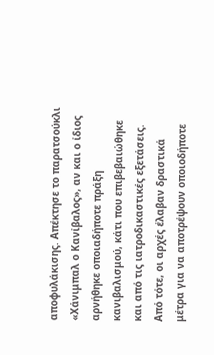αποφυλάκισης. Απέκτησε το παρατσούκλι «Χάνιμπαλ ο Κανίβαλος», αν και ο ίδιος αρνήθηκε οποιαδήποτε πράξη κανιβαλισμού, κάτι που επιβεβαιώθηκε και από τις ιατροδικαστικές εξετάσεις.
Από τότε, οι αρχές έλαβαν δραστικά μέτρα για να αποτρέψουν οποιοδήποτε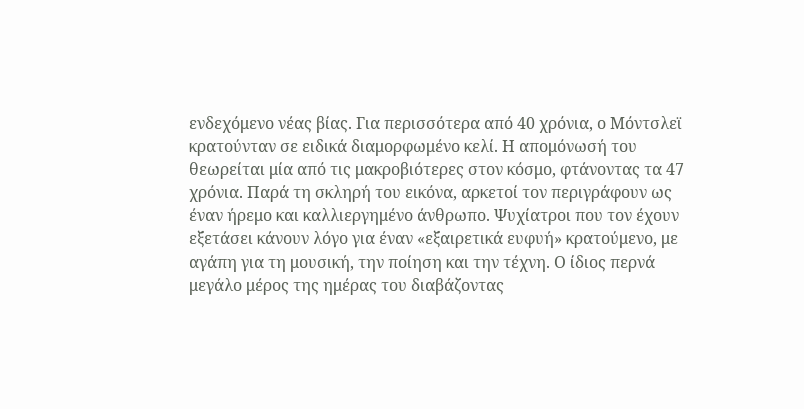ενδεχόμενο νέας βίας. Για περισσότερα από 40 χρόνια, ο Μόντσλεϊ κρατούνταν σε ειδικά διαμορφωμένο κελί. Η απομόνωσή του θεωρείται μία από τις μακροβιότερες στον κόσμο, φτάνοντας τα 47 χρόνια. Παρά τη σκληρή του εικόνα, αρκετοί τον περιγράφουν ως έναν ήρεμο και καλλιεργημένο άνθρωπο. Ψυχίατροι που τον έχουν εξετάσει κάνουν λόγο για έναν «εξαιρετικά ευφυή» κρατούμενο, με αγάπη για τη μουσική, την ποίηση και την τέχνη. Ο ίδιος περνά μεγάλο μέρος της ημέρας του διαβάζοντας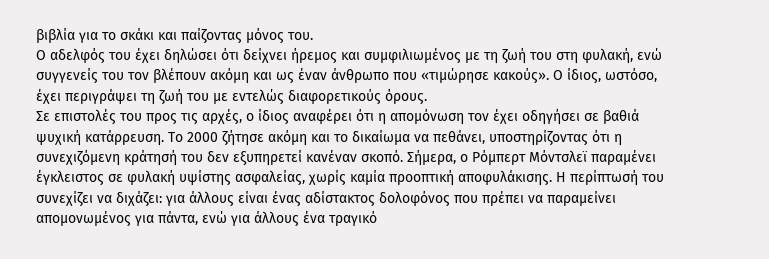βιβλία για το σκάκι και παίζοντας μόνος του.
Ο αδελφός του έχει δηλώσει ότι δείχνει ήρεμος και συμφιλιωμένος με τη ζωή του στη φυλακή, ενώ συγγενείς του τον βλέπουν ακόμη και ως έναν άνθρωπο που «τιμώρησε κακούς». Ο ίδιος, ωστόσο, έχει περιγράψει τη ζωή του με εντελώς διαφορετικούς όρους.
Σε επιστολές του προς τις αρχές, ο ίδιος αναφέρει ότι η απομόνωση τον έχει οδηγήσει σε βαθιά ψυχική κατάρρευση. Το 2000 ζήτησε ακόμη και το δικαίωμα να πεθάνει, υποστηρίζοντας ότι η συνεχιζόμενη κράτησή του δεν εξυπηρετεί κανέναν σκοπό. Σήμερα, ο Ρόμπερτ Μόντσλεϊ παραμένει έγκλειστος σε φυλακή υψίστης ασφαλείας, χωρίς καμία προοπτική αποφυλάκισης. Η περίπτωσή του συνεχίζει να διχάζει: για άλλους είναι ένας αδίστακτος δολοφόνος που πρέπει να παραμείνει απομονωμένος για πάντα, ενώ για άλλους ένα τραγικό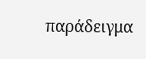παράδειγμα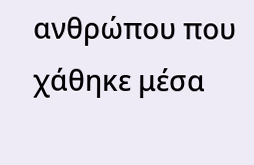ανθρώπου που χάθηκε μέσα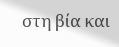στη βία και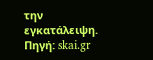την εγκατάλειψη.
Πηγή: skai.gr